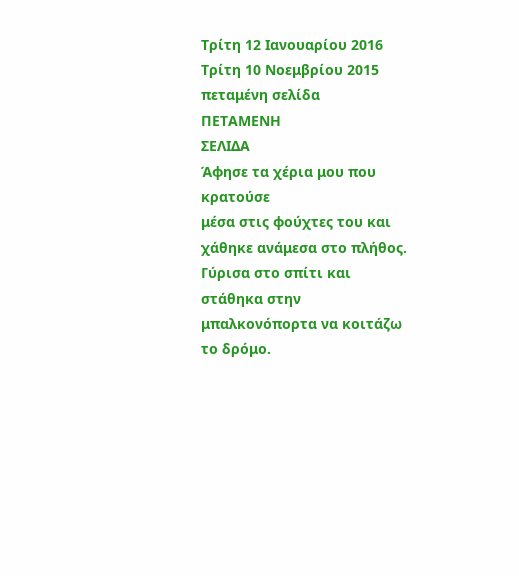Τρίτη 12 Ιανουαρίου 2016
Τρίτη 10 Νοεμβρίου 2015
πεταμένη σελίδα
ΠΕΤΑΜΕΝΗ
ΣΕΛΙΔΑ
Άφησε τα χέρια μου που κρατούσε
μέσα στις φούχτες του και χάθηκε ανάμεσα στο πλήθος. Γύρισα στο σπίτι και
στάθηκα στην μπαλκονόπορτα να κοιτάζω το δρόμο.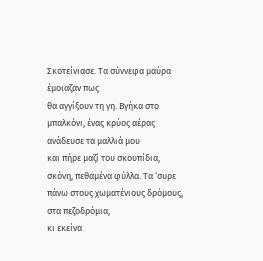Σκοτείνιασε. Τα σύννεφα μαύρα έμοιαζαν πως
θα αγγίξουν τη γη. Βγήκα στο μπαλκόνι, ένας κρύος αέρας ανάδευσε τα μαλλιά μου
και πήρε μαζί του σκουπίδια, σκόνη, πεθαμένα φύλλα. Τα ‘συρε πάνω στους χωματένιους δρόμους, στα πεζοδρόμια,
κι εκείνα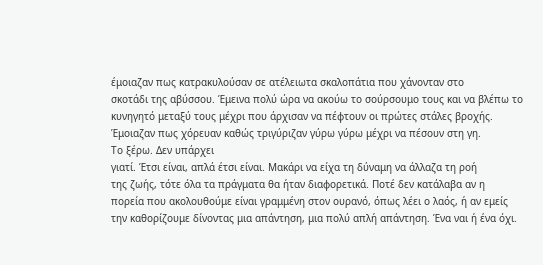έμοιαζαν πως κατρακυλούσαν σε ατέλειωτα σκαλοπάτια που χάνονταν στο
σκοτάδι της αβύσσου. Έμεινα πολύ ώρα να ακούω το σούρσουμο τους και να βλέπω το
κυνηγητό μεταξύ τους μέχρι που άρχισαν να πέφτουν οι πρώτες στάλες βροχής.
Έμοιαζαν πως χόρευαν καθώς τριγύριζαν γύρω γύρω μέχρι να πέσουν στη γη.
Το ξέρω. Δεν υπάρχει
γιατί. Έτσι είναι, απλά έτσι είναι. Μακάρι να είχα τη δύναμη να άλλαζα τη ροή
της ζωής, τότε όλα τα πράγματα θα ήταν διαφορετικά. Ποτέ δεν κατάλαβα αν η
πορεία που ακολουθούμε είναι γραμμένη στον ουρανό, όπως λέει ο λαός, ή αν εμείς
την καθορίζουμε δίνοντας μια απάντηση, μια πολύ απλή απάντηση. Ένα ναι ή ένα όχι.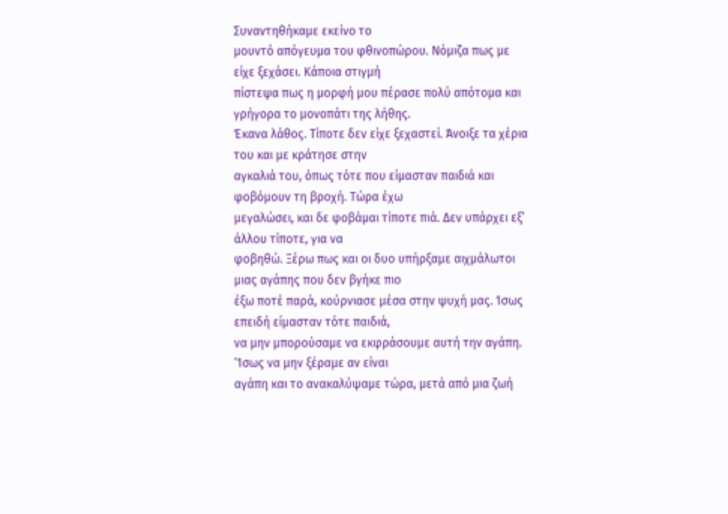Συναντηθήκαμε εκείνο το
μουντό απόγευμα του φθινοπώρου. Νόμιζα πως με είχε ξεχάσει. Κάποια στιγμή
πίστεψα πως η μορφή μου πέρασε πολύ απότομα και γρήγορα το μονοπάτι της λήθης.
Έκανα λάθος. Τίποτε δεν είχε ξεχαστεί. Άνοιξε τα χέρια του και με κράτησε στην
αγκαλιά του, όπως τότε που είμασταν παιδιά και φοβόμουν τη βροχή. Τώρα έχω
μεγαλώσει, και δε φοβάμαι τίποτε πιά. Δεν υπάρχει εξ’ άλλου τίποτε, για να
φοβηθώ. Ξέρω πως και οι δυο υπήρξαμε αιχμάλωτοι μιας αγάπης που δεν βγήκε πιο
έξω ποτέ παρά, κούρνιασε μέσα στην ψυχή μας. Ίσως επειδή είμασταν τότε παιδιά,
να μην μπορούσαμε να εκφράσουμε αυτή την αγάπη. ‘Ίσως να μην ξέραμε αν είναι
αγάπη και το ανακαλύψαμε τώρα, μετά από μια ζωή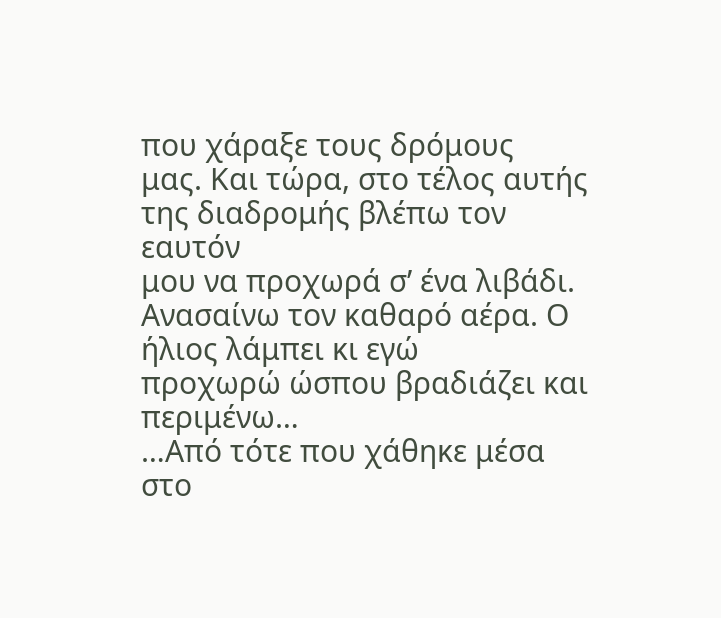που χάραξε τους δρόμους
μας. Και τώρα, στο τέλος αυτής της διαδρομής βλέπω τον εαυτόν
μου να προχωρά σ’ ένα λιβάδι. Ανασαίνω τον καθαρό αέρα. Ο ήλιος λάμπει κι εγώ
προχωρώ ώσπου βραδιάζει και περιμένω…
…Από τότε που χάθηκε μέσα
στο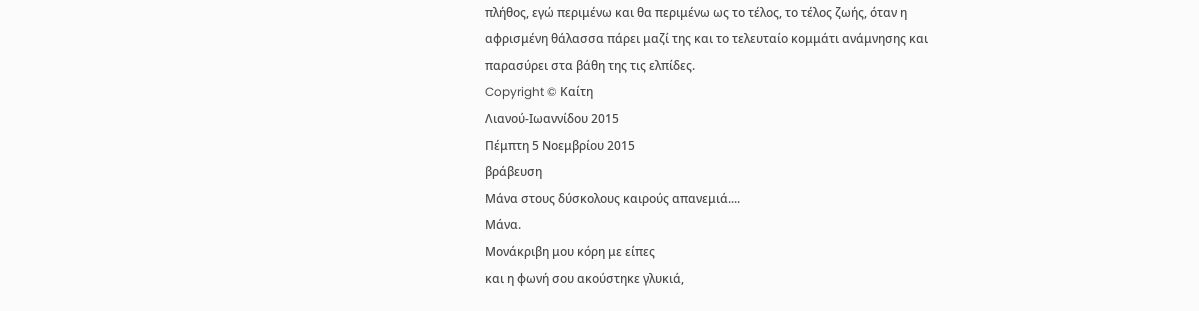πλήθος, εγώ περιμένω και θα περιμένω ως το τέλος, το τέλος ζωής, όταν η
αφρισμένη θάλασσα πάρει μαζί της και το τελευταίο κομμάτι ανάμνησης και
παρασύρει στα βάθη της τις ελπίδες.
Copyright © Καίτη
Λιανού-Ιωαννίδου 2015
Πέμπτη 5 Νοεμβρίου 2015
βράβευση
Μάνα στους δύσκολους καιρούς απανεμιά....
Μάνα.
Μονάκριβη μου κόρη με είπες
και η φωνή σου ακούστηκε γλυκιά,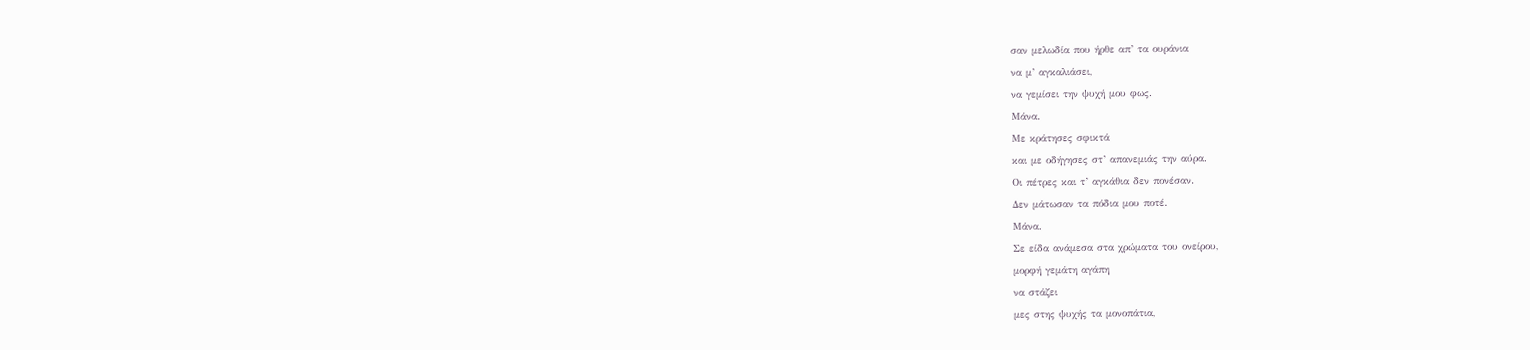σαν μελωδία που ήρθε απ’ τα ουράνια
να μ’ αγκαλιάσει,
να γεμίσει την ψυχή μου φως.
Μάνα.
Με κράτησες σφικτά
και με οδήγησες στ’ απανεμιάς την αύρα.
Οι πέτρες και τ’ αγκάθια δεν πονέσαν.
Δεν μάτωσαν τα πόδια μου ποτέ.
Μάνα.
Σε είδα ανάμεσα στα χρώματα του ονείρου,
μορφή γεμάτη αγάπη
να στάζει
μες στης ψυχής τα μονοπάτια,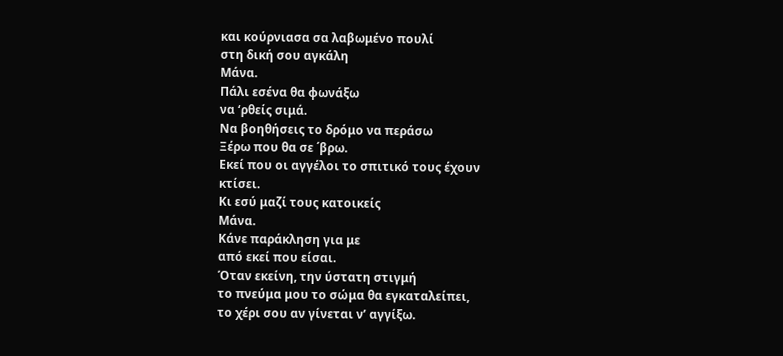και κούρνιασα σα λαβωμένο πουλί
στη δική σου αγκάλη
Μάνα.
Πάλι εσένα θα φωνάξω
να ‘ρθείς σιμά.
Να βοηθήσεις το δρόμο να περάσω
Ξέρω που θα σε ΄βρω.
Εκεί που οι αγγέλοι το σπιτικό τους έχουν
κτίσει.
Κι εσύ μαζί τους κατοικείς
Μάνα.
Κάνε παράκληση για με
από εκεί που είσαι.
Όταν εκείνη, την ύστατη στιγμή
το πνεύμα μου το σώμα θα εγκαταλείπει,
το χέρι σου αν γίνεται ν’ αγγίξω.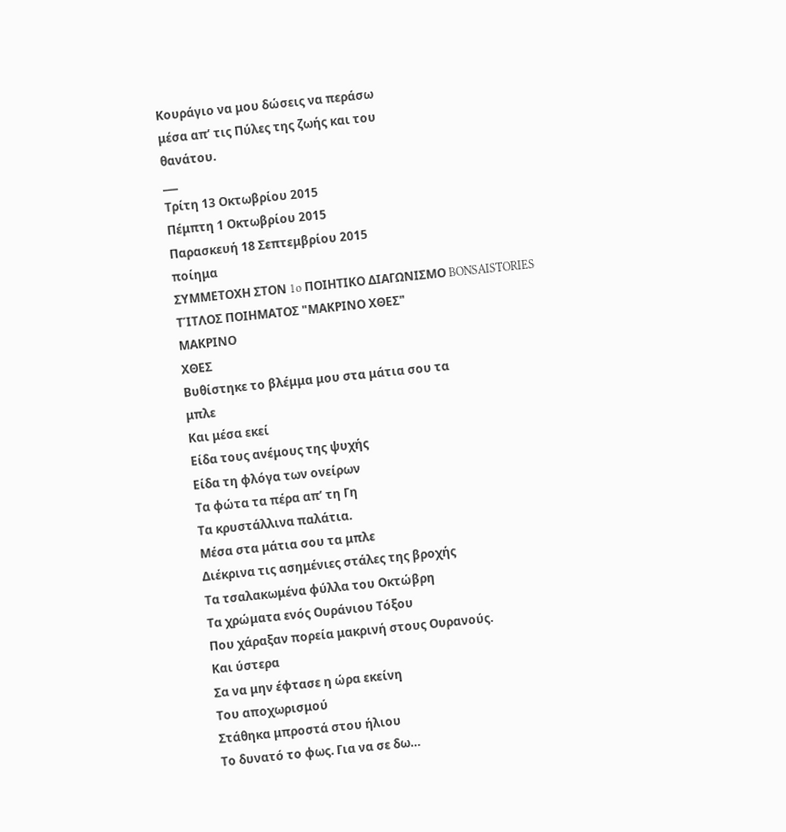Κουράγιο να μου δώσεις να περάσω
μέσα απ’ τις Πύλες της ζωής και του
θανάτου.
___
Τρίτη 13 Οκτωβρίου 2015
Πέμπτη 1 Οκτωβρίου 2015
Παρασκευή 18 Σεπτεμβρίου 2015
ποίημα
ΣΥΜΜΕΤΟΧΗ ΣΤΟΝ 1o ΠΟΙΗΤΙΚΟ ΔΙΑΓΩΝΙΣΜΟ BONSAISTORIES
ΤΊΤΛΟΣ ΠΟΙΗΜΑΤΟΣ "ΜΑΚΡΙΝΟ ΧΘΕΣ"
ΜΑΚΡΙΝΟ
ΧΘΕΣ
Βυθίστηκε το βλέμμα μου στα μάτια σου τα
μπλε
Και μέσα εκεί
Είδα τους ανέμους της ψυχής
Είδα τη φλόγα των ονείρων
Τα φώτα τα πέρα απ’ τη Γη
Τα κρυστάλλινα παλάτια.
Μέσα στα μάτια σου τα μπλε
Διέκρινα τις ασημένιες στάλες της βροχής
Τα τσαλακωμένα φύλλα του Οκτώβρη
Τα χρώματα ενός Ουράνιου Τόξου
Που χάραξαν πορεία μακρινή στους Ουρανούς.
Και ύστερα
Σα να μην έφτασε η ώρα εκείνη
Του αποχωρισμού
Στάθηκα μπροστά στου ήλιου
Το δυνατό το φως. Για να σε δω…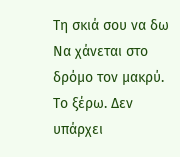Τη σκιά σου να δω
Να χάνεται στο δρόμο τον μακρύ.
Το ξέρω. Δεν υπάρχει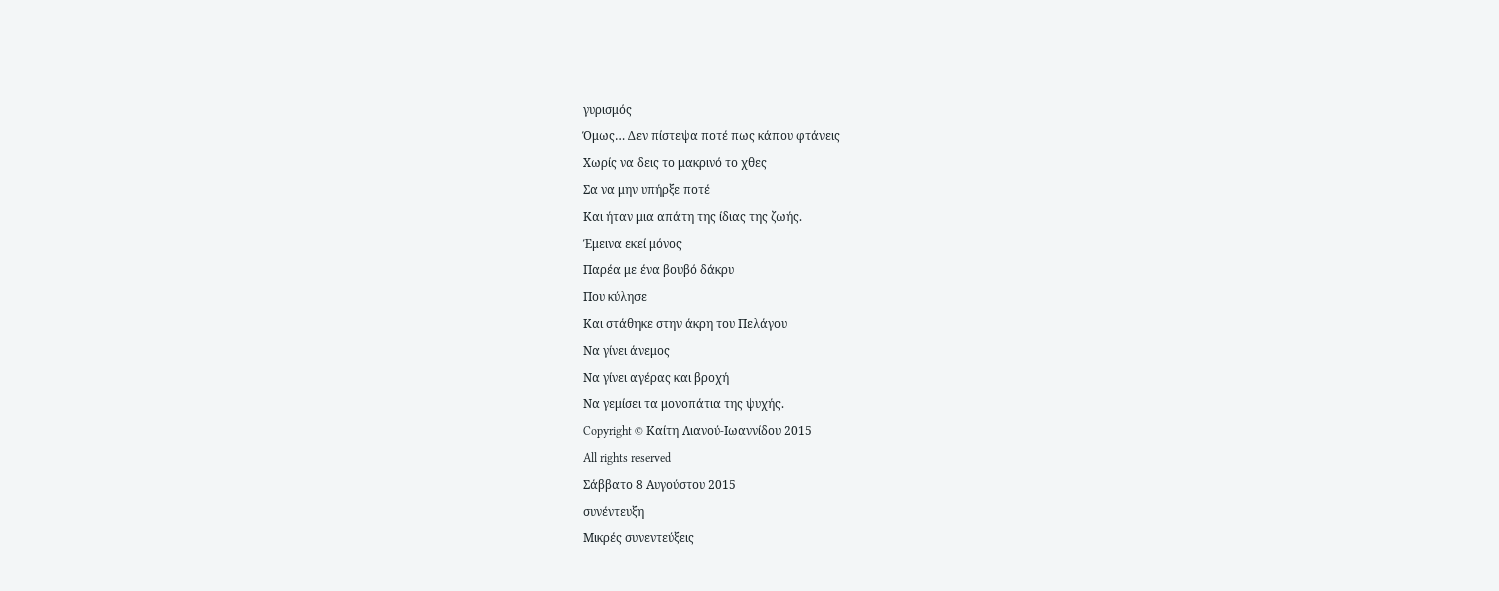γυρισμός
Όμως… Δεν πίστεψα ποτέ πως κάπου φτάνεις
Χωρίς να δεις το μακρινό το χθες
Σα να μην υπήρξε ποτέ
Και ήταν μια απάτη της ίδιας της ζωής.
Έμεινα εκεί μόνος
Παρέα με ένα βουβό δάκρυ
Που κύλησε
Και στάθηκε στην άκρη του Πελάγου
Να γίνει άνεμος
Να γίνει αγέρας και βροχή
Να γεμίσει τα μονοπάτια της ψυχής.
Copyright © Καίτη Λιανού-Ιωαννίδου 2015
All rights reserved
Σάββατο 8 Αυγούστου 2015
συνέντευξη
Μικρές συνεντεύξεις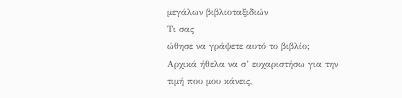μεγάλων βιβλιοταξιδιών
Τι σας
ώθησε να γράψετε αυτό το βιβλίο;
Αρχικά ήθελα να σ’ ευχαριστήσω για την
τιμή που μου κάνεις,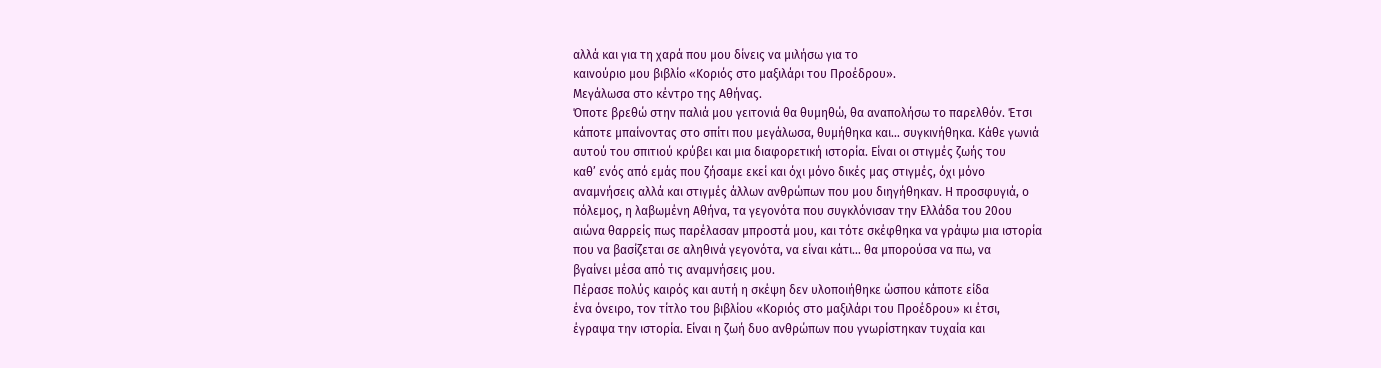αλλά και για τη χαρά που μου δίνεις να μιλήσω για το
καινούριο μου βιβλίο «Κοριός στο μαξιλάρι του Προέδρου».
Μεγάλωσα στο κέντρο της Αθήνας.
Όποτε βρεθώ στην παλιά μου γειτονιά θα θυμηθώ, θα αναπολήσω το παρελθόν. Έτσι
κάποτε μπαίνοντας στο σπίτι που μεγάλωσα, θυμήθηκα και… συγκινήθηκα. Κάθε γωνιά
αυτού του σπιτιού κρύβει και μια διαφορετική ιστορία. Είναι οι στιγμές ζωής του
καθ’ ενός από εμάς που ζήσαμε εκεί και όχι μόνο δικές μας στιγμές, όχι μόνο
αναμνήσεις αλλά και στιγμές άλλων ανθρώπων που μου διηγήθηκαν. Η προσφυγιά, ο
πόλεμος, η λαβωμένη Αθήνα, τα γεγονότα που συγκλόνισαν την Ελλάδα του 20ου
αιώνα θαρρείς πως παρέλασαν μπροστά μου, και τότε σκέφθηκα να γράψω μια ιστορία
που να βασίζεται σε αληθινά γεγονότα, να είναι κάτι… θα μπορούσα να πω, να
βγαίνει μέσα από τις αναμνήσεις μου.
Πέρασε πολύς καιρός και αυτή η σκέψη δεν υλοποιήθηκε ώσπου κάποτε είδα
ένα όνειρο, τον τίτλο του βιβλίου «Κοριός στο μαξιλάρι του Προέδρου» κι έτσι,
έγραψα την ιστορία. Είναι η ζωή δυο ανθρώπων που γνωρίστηκαν τυχαία και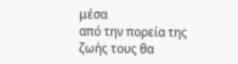μέσα
από την πορεία της ζωής τους θα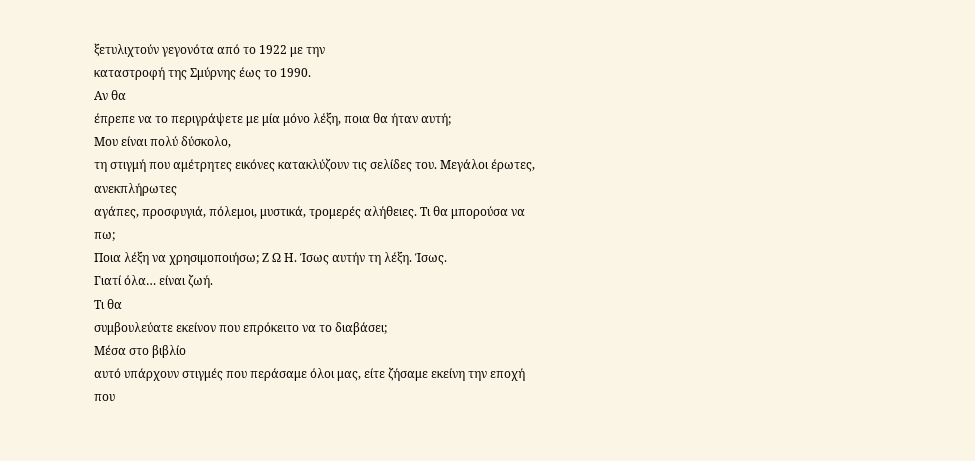ξετυλιχτούν γεγονότα από το 1922 με την
καταστροφή της Σμύρνης έως το 1990.
Αν θα
έπρεπε να το περιγράψετε με μία μόνο λέξη, ποια θα ήταν αυτή;
Μου είναι πολύ δύσκολο,
τη στιγμή που αμέτρητες εικόνες κατακλύζουν τις σελίδες του. Μεγάλοι έρωτες, ανεκπλήρωτες
αγάπες, προσφυγιά, πόλεμοι, μυστικά, τρομερές αλήθειες. Τι θα μπορούσα να πω;
Ποια λέξη να χρησιμοποιήσω; Ζ Ω Η. Ίσως αυτήν τη λέξη. Ίσως.
Γιατί όλα… είναι ζωή.
Τι θα
συμβουλεύατε εκείνον που επρόκειτο να το διαβάσει;
Μέσα στο βιβλίο
αυτό υπάρχουν στιγμές που περάσαμε όλοι μας, είτε ζήσαμε εκείνη την εποχή που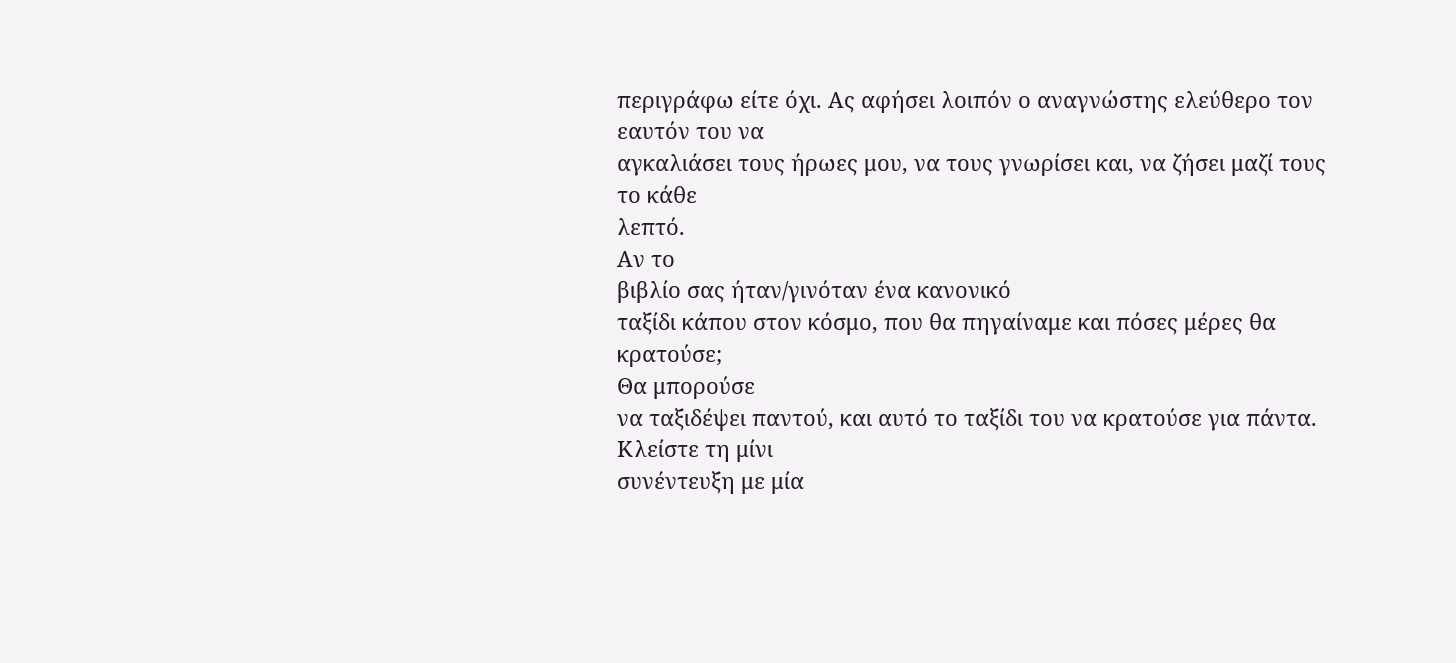περιγράφω είτε όχι. Ας αφήσει λοιπόν ο αναγνώστης ελεύθερο τον εαυτόν του να
αγκαλιάσει τους ήρωες μου, να τους γνωρίσει και, να ζήσει μαζί τους το κάθε
λεπτό.
Αν το
βιβλίο σας ήταν/γινόταν ένα κανονικό
ταξίδι κάπου στον κόσμο, που θα πηγαίναμε και πόσες μέρες θα κρατούσε;
Θα μπορούσε
να ταξιδέψει παντού, και αυτό το ταξίδι του να κρατούσε για πάντα.
Κλείστε τη μίνι
συνέντευξη με μία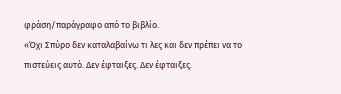φράση/παράγραφο από το βιβλίο.
«Όχι Σπύρο δεν καταλαβαίνω τι λες και δεν πρέπει να το
πιστεύεις αυτό. Δεν έφταιξες. Δεν έφταιξες.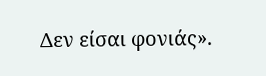Δεν είσαι φονιάς».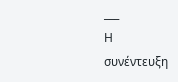___
Η
συνέντευξη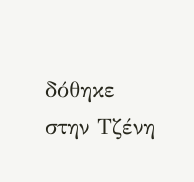δόθηκε στην Τζένη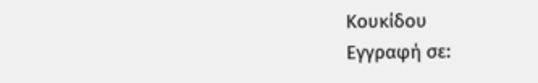Κουκίδου
Εγγραφή σε: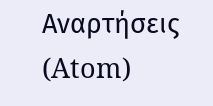Αναρτήσεις (Atom)